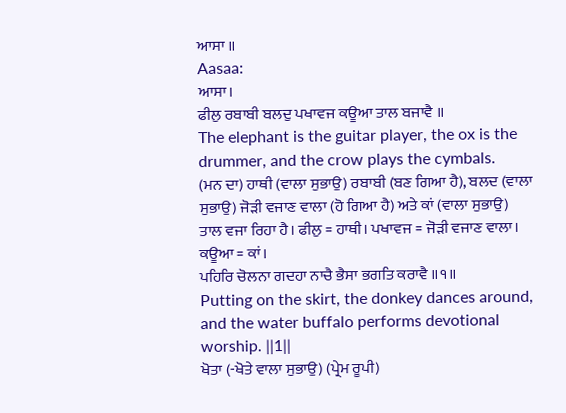ਆਸਾ ॥
Aasaa:
ਆਸਾ।
ਫੀਲੁ ਰਬਾਬੀ ਬਲਦੁ ਪਖਾਵਜ ਕਊਆ ਤਾਲ ਬਜਾਵੈ ॥
The elephant is the guitar player, the ox is the drummer, and the crow plays the cymbals.
(ਮਨ ਦਾ) ਹਾਥੀ (ਵਾਲਾ ਸੁਭਾਉ) ਰਬਾਬੀ (ਬਣ ਗਿਆ ਹੈ), ਬਲਦ (ਵਾਲਾ ਸੁਭਾਉ) ਜੋੜੀ ਵਜਾਣ ਵਾਲਾ (ਹੋ ਗਿਆ ਹੈ) ਅਤੇ ਕਾਂ (ਵਾਲਾ ਸੁਭਾਉ) ਤਾਲ ਵਜਾ ਰਿਹਾ ਹੈ। ਫੀਲੁ = ਹਾਥੀ। ਪਖਾਵਜ = ਜੋੜੀ ਵਜਾਣ ਵਾਲਾ। ਕਊਆ = ਕਾਂ।
ਪਹਿਰਿ ਚੋਲਨਾ ਗਦਹਾ ਨਾਚੈ ਭੈਸਾ ਭਗਤਿ ਕਰਾਵੈ ॥੧॥
Putting on the skirt, the donkey dances around, and the water buffalo performs devotional worship. ||1||
ਖੋਤਾ (-ਖੋਤੇ ਵਾਲਾ ਸੁਭਾਉ) (ਪ੍ਰੇਮ ਰੂਪੀ)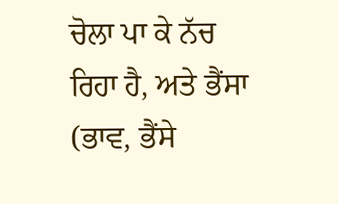ਚੋਲਾ ਪਾ ਕੇ ਨੱਚ ਰਿਹਾ ਹੈ, ਅਤੇ ਭੈਂਸਾ (ਭਾਵ, ਭੈਂਸੇ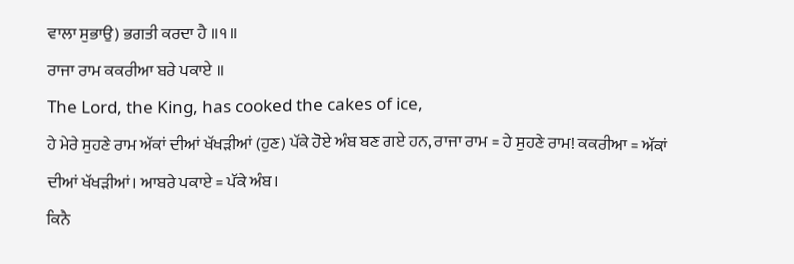ਵਾਲਾ ਸੁਭਾਉ) ਭਗਤੀ ਕਰਦਾ ਹੈ ॥੧॥
ਰਾਜਾ ਰਾਮ ਕਕਰੀਆ ਬਰੇ ਪਕਾਏ ॥
The Lord, the King, has cooked the cakes of ice,
ਹੇ ਮੇਰੇ ਸੁਹਣੇ ਰਾਮ ਅੱਕਾਂ ਦੀਆਂ ਖੱਖੜੀਆਂ (ਹੁਣ) ਪੱਕੇ ਹੋਏ ਅੰਬ ਬਣ ਗਏ ਹਨ, ਰਾਜਾ ਰਾਮ = ਹੇ ਸੁਹਣੇ ਰਾਮ! ਕਕਰੀਆ = ਅੱਕਾਂ ਦੀਆਂ ਖੱਖੜੀਆਂ। ਆਬਰੇ ਪਕਾਏ = ਪੱਕੇ ਅੰਬ।
ਕਿਨੈ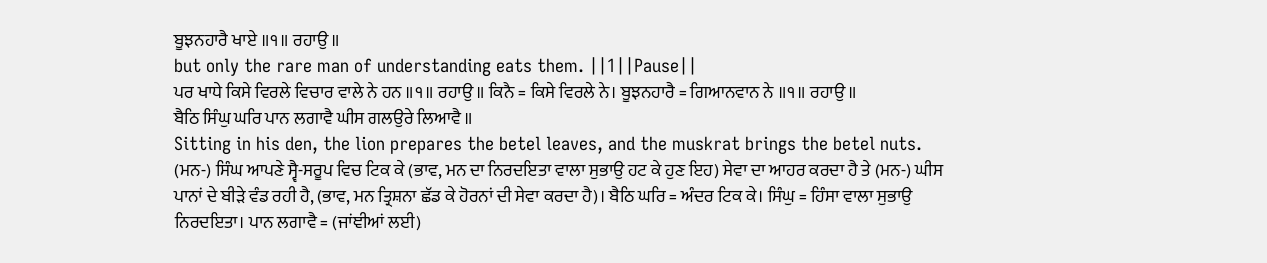ਬੂਝਨਹਾਰੈ ਖਾਏ ॥੧॥ ਰਹਾਉ ॥
but only the rare man of understanding eats them. ||1||Pause||
ਪਰ ਖਾਧੇ ਕਿਸੇ ਵਿਰਲੇ ਵਿਚਾਰ ਵਾਲੇ ਨੇ ਹਨ ॥੧॥ ਰਹਾਉ ॥ ਕਿਨੈ = ਕਿਸੇ ਵਿਰਲੇ ਨੇ। ਬੂਝਨਹਾਰੈ = ਗਿਆਨਵਾਨ ਨੇ ॥੧॥ ਰਹਾਉ ॥
ਬੈਠਿ ਸਿੰਘੁ ਘਰਿ ਪਾਨ ਲਗਾਵੈ ਘੀਸ ਗਲਉਰੇ ਲਿਆਵੈ ॥
Sitting in his den, the lion prepares the betel leaves, and the muskrat brings the betel nuts.
(ਮਨ-) ਸਿੰਘ ਆਪਣੇ ਸ੍ਵੈ-ਸਰੂਪ ਵਿਚ ਟਿਕ ਕੇ (ਭਾਵ, ਮਨ ਦਾ ਨਿਰਦਇਤਾ ਵਾਲਾ ਸੁਭਾਉ ਹਟ ਕੇ ਹੁਣ ਇਹ) ਸੇਵਾ ਦਾ ਆਹਰ ਕਰਦਾ ਹੈ ਤੇ (ਮਨ-) ਘੀਸ ਪਾਨਾਂ ਦੇ ਬੀੜੇ ਵੰਡ ਰਹੀ ਹੈ, (ਭਾਵ, ਮਨ ਤ੍ਰਿਸ਼ਨਾ ਛੱਡ ਕੇ ਹੋਰਨਾਂ ਦੀ ਸੇਵਾ ਕਰਦਾ ਹੈ)। ਬੈਠਿ ਘਰਿ = ਅੰਦਰ ਟਿਕ ਕੇ। ਸਿੰਘੁ = ਹਿੰਸਾ ਵਾਲਾ ਸੁਭਾਉ ਨਿਰਦਇਤਾ। ਪਾਨ ਲਗਾਵੈ = (ਜਾਂਞੀਆਂ ਲਈ)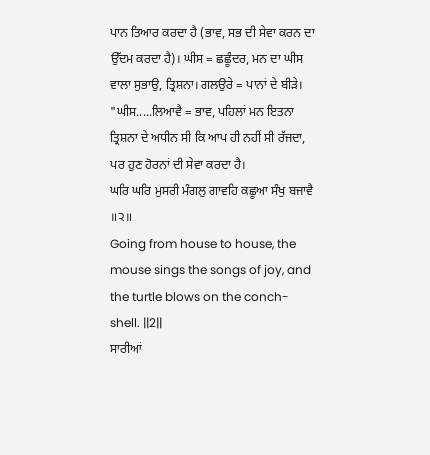ਪਾਨ ਤਿਆਰ ਕਰਦਾ ਹੈ (ਭਾਵ, ਸਭ ਦੀ ਸੇਵਾ ਕਰਨ ਦਾ ਉੱਦਮ ਕਰਦਾ ਹੈ)। ਘੀਸ = ਛਛੂੰਦਰ, ਮਨ ਦਾ ਘੀਸ ਵਾਲਾ ਸੁਭਾਉ, ਤ੍ਰਿਸ਼ਨਾ। ਗਲਉਰੇ = ਪਾਨਾਂ ਦੇ ਬੀੜੇ। "ਘੀਸ.....ਲਿਆਵੈ = ਭਾਵ, ਪਹਿਲਾਂ ਮਨ ਇਤਨਾ ਤ੍ਰਿਸ਼ਨਾ ਦੇ ਅਧੀਨ ਸੀ ਕਿ ਆਪ ਹੀ ਨਹੀਂ ਸੀ ਰੱਜਦਾ, ਪਰ ਹੁਣ ਹੋਰਨਾਂ ਦੀ ਸੇਵਾ ਕਰਦਾ ਹੈ।
ਘਰਿ ਘਰਿ ਮੁਸਰੀ ਮੰਗਲੁ ਗਾਵਹਿ ਕਛੂਆ ਸੰਖੁ ਬਜਾਵੈ ॥੨॥
Going from house to house, the mouse sings the songs of joy, and the turtle blows on the conch-shell. ||2||
ਸਾਰੀਆਂ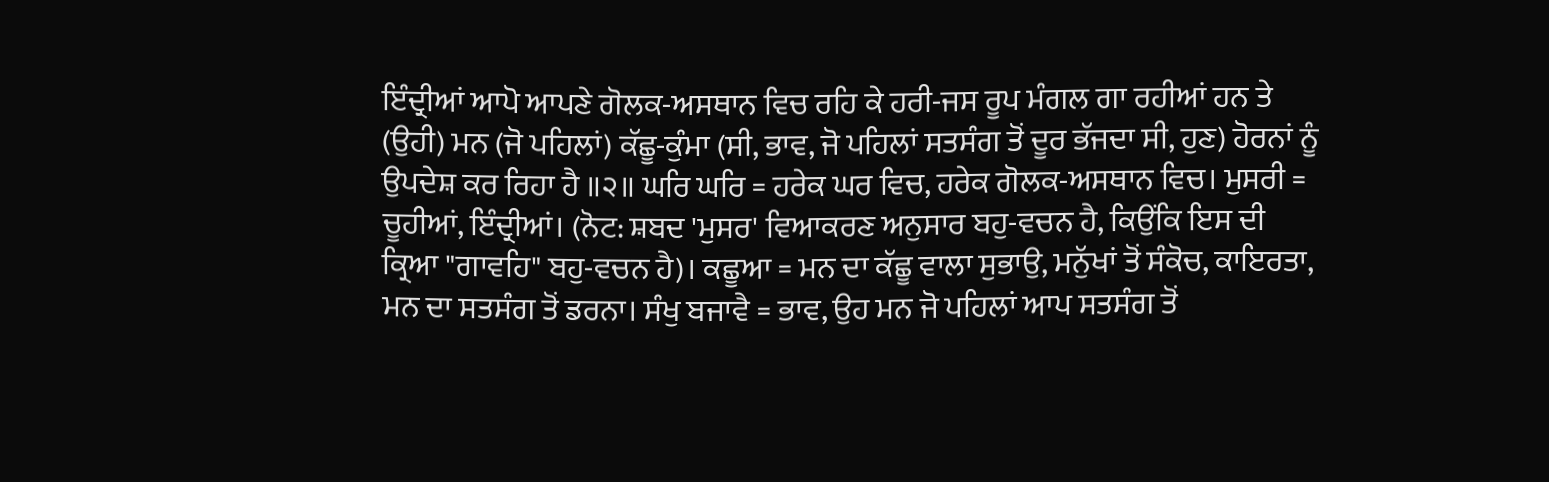ਇੰਦ੍ਰੀਆਂ ਆਪੋ ਆਪਣੇ ਗੋਲਕ-ਅਸਥਾਨ ਵਿਚ ਰਹਿ ਕੇ ਹਰੀ-ਜਸ ਰੂਪ ਮੰਗਲ ਗਾ ਰਹੀਆਂ ਹਨ ਤੇ (ਉਹੀ) ਮਨ (ਜੋ ਪਹਿਲਾਂ) ਕੱਛੂ-ਕੁੰਮਾ (ਸੀ, ਭਾਵ, ਜੋ ਪਹਿਲਾਂ ਸਤਸੰਗ ਤੋਂ ਦੂਰ ਭੱਜਦਾ ਸੀ, ਹੁਣ) ਹੋਰਨਾਂ ਨੂੰ ਉਪਦੇਸ਼ ਕਰ ਰਿਹਾ ਹੈ ॥੨॥ ਘਰਿ ਘਰਿ = ਹਰੇਕ ਘਰ ਵਿਚ, ਹਰੇਕ ਗੋਲਕ-ਅਸਥਾਨ ਵਿਚ। ਮੁਸਰੀ = ਚੂਹੀਆਂ, ਇੰਦ੍ਰੀਆਂ। (ਨੋਟ: ਸ਼ਬਦ 'ਮੁਸਰ' ਵਿਆਕਰਣ ਅਨੁਸਾਰ ਬਹੁ-ਵਚਨ ਹੈ, ਕਿਉਂਕਿ ਇਸ ਦੀ ਕ੍ਰਿਆ "ਗਾਵਹਿ" ਬਹੁ-ਵਚਨ ਹੈ)। ਕਛੂਆ = ਮਨ ਦਾ ਕੱਛੂ ਵਾਲਾ ਸੁਭਾਉ, ਮਨੁੱਖਾਂ ਤੋਂ ਸੰਕੋਚ, ਕਾਇਰਤਾ, ਮਨ ਦਾ ਸਤਸੰਗ ਤੋਂ ਡਰਨਾ। ਸੰਖੁ ਬਜਾਵੈ = ਭਾਵ, ਉਹ ਮਨ ਜੋ ਪਹਿਲਾਂ ਆਪ ਸਤਸੰਗ ਤੋਂ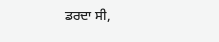ਡਰਦਾ ਸੀ,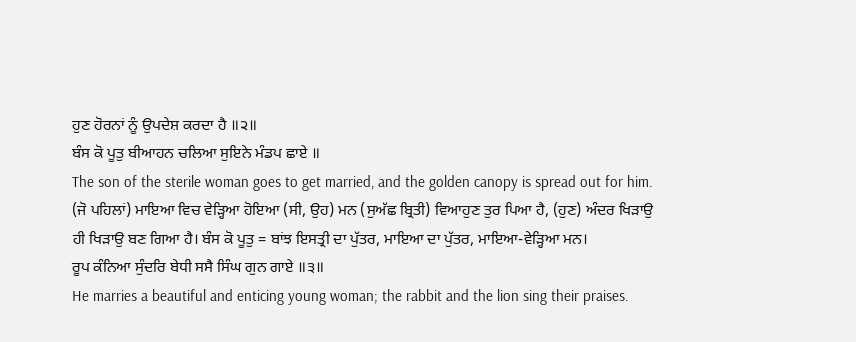ਹੁਣ ਹੋਰਨਾਂ ਨੂੰ ਉਪਦੇਸ਼ ਕਰਦਾ ਹੈ ॥੨॥
ਬੰਸ ਕੋ ਪੂਤੁ ਬੀਆਹਨ ਚਲਿਆ ਸੁਇਨੇ ਮੰਡਪ ਛਾਏ ॥
The son of the sterile woman goes to get married, and the golden canopy is spread out for him.
(ਜੋ ਪਹਿਲਾਂ) ਮਾਇਆ ਵਿਚ ਵੇੜ੍ਹਿਆ ਹੋਇਆ (ਸੀ, ਉਹ) ਮਨ (ਸੁਅੱਛ ਬ੍ਰਿਤੀ) ਵਿਆਹੁਣ ਤੁਰ ਪਿਆ ਹੈ, (ਹੁਣ) ਅੰਦਰ ਖਿੜਾਉ ਹੀ ਖਿੜਾਉ ਬਣ ਗਿਆ ਹੈ। ਬੰਸ ਕੋ ਪੂਤੁ = ਬਾਂਝ ਇਸਤ੍ਰੀ ਦਾ ਪੁੱਤਰ, ਮਾਇਆ ਦਾ ਪੁੱਤਰ, ਮਾਇਆ-ਵੇੜ੍ਹਿਆ ਮਨ।
ਰੂਪ ਕੰਨਿਆ ਸੁੰਦਰਿ ਬੇਧੀ ਸਸੈ ਸਿੰਘ ਗੁਨ ਗਾਏ ॥੩॥
He marries a beautiful and enticing young woman; the rabbit and the lion sing their praises.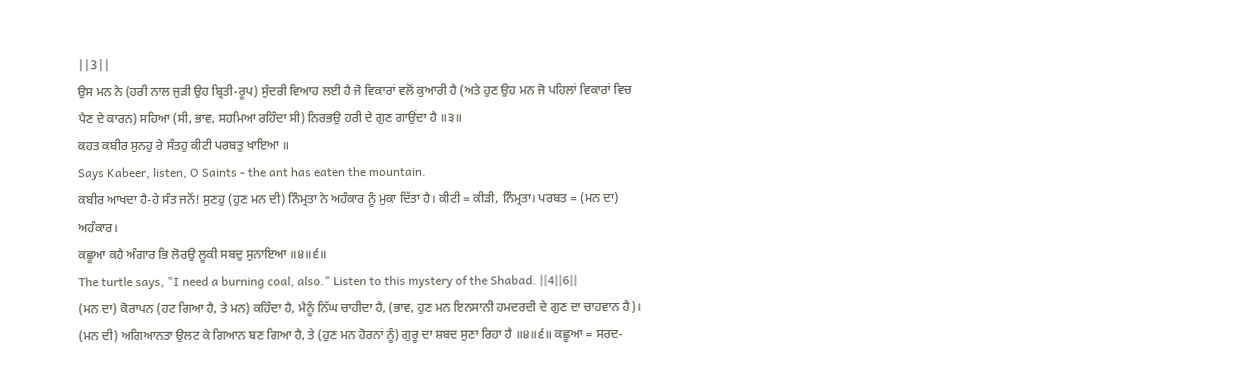||3||
ਉਸ ਮਨ ਨੇ (ਹਰੀ ਨਾਲ ਜੁੜੀ ਉਹ ਬ੍ਰਿਤੀ-ਰੂਪ) ਸੁੰਦਰੀ ਵਿਆਹ ਲਈ ਹੈ ਜੋ ਵਿਕਾਰਾਂ ਵਲੋਂ ਕੁਆਰੀ ਹੈ (ਅਤੇ ਹੁਣ ਉਹ ਮਨ ਜੋ ਪਹਿਲਾਂ ਵਿਕਾਰਾਂ ਵਿਚ ਪੈਣ ਦੇ ਕਾਰਨ) ਸਹਿਆ (ਸੀ, ਭਾਵ, ਸਹਮਿਆ ਰਹਿੰਦਾ ਸੀ) ਨਿਰਭਉ ਹਰੀ ਦੇ ਗੁਣ ਗਾਉਂਦਾ ਹੈ ॥੩॥
ਕਹਤ ਕਬੀਰ ਸੁਨਹੁ ਰੇ ਸੰਤਹੁ ਕੀਟੀ ਪਰਬਤੁ ਖਾਇਆ ॥
Says Kabeer, listen, O Saints - the ant has eaten the mountain.
ਕਬੀਰ ਆਖਦਾ ਹੈ-ਹੇ ਸੰਤ ਜਨੋਂ! ਸੁਣਹੁ (ਹੁਣ ਮਨ ਦੀ) ਨਿੰਮ੍ਰਤਾ ਨੇ ਅਹੰਕਾਰ ਨੂੰ ਮੁਕਾ ਦਿੱਤਾ ਹੈ। ਕੀਟੀ = ਕੀੜੀ, ਨਿੰਮ੍ਰਤਾ। ਪਰਬਤ = (ਮਨ ਦਾ) ਅਹੰਕਾਰ।
ਕਛੂਆ ਕਹੈ ਅੰਗਾਰ ਭਿ ਲੋਰਉ ਲੂਕੀ ਸਬਦੁ ਸੁਨਾਇਆ ॥੪॥੬॥
The turtle says, "I need a burning coal, also." Listen to this mystery of the Shabad. ||4||6||
(ਮਨ ਦਾ) ਕੋਰਾਪਨ (ਹਟ ਗਿਆ ਹੈ, ਤੇ ਮਨ) ਕਹਿੰਦਾ ਹੈ, ਮੈਨੂੰ ਨਿੱਘ ਚਾਹੀਦਾ ਹੈ, (ਭਾਵ, ਹੁਣ ਮਨ ਇਨਸਾਨੀ ਹਮਦਰਦੀ ਦੇ ਗੁਣ ਦਾ ਚਾਹਵਾਨ ਹੈ)। (ਮਨ ਦੀ) ਅਗਿਆਨਤਾ ਉਲਟ ਕੇ ਗਿਆਨ ਬਣ ਗਿਆ ਹੈ, ਤੇ (ਹੁਣ ਮਨ ਹੋਰਨਾਂ ਨੂੰ) ਗੁਰੂ ਦਾ ਸ਼ਬਦ ਸੁਣਾ ਰਿਹਾ ਹੈ ॥੪॥੬॥ ਕਛੂਆ = ਸਰਦ-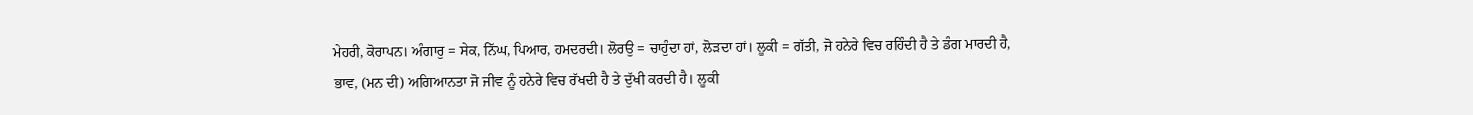ਮੇਹਰੀ, ਕੋਰਾਪਨ। ਅੰਗਾਰੁ = ਸੇਕ, ਨਿੱਘ, ਪਿਆਰ, ਹਮਦਰਦੀ। ਲੋਰਉ = ਚਾਹੁੰਦਾ ਹਾਂ, ਲੋੜਦਾ ਹਾਂ। ਲੂਕੀ = ਗੱਤੀ, ਜੋ ਹਨੇਰੇ ਵਿਚ ਰਹਿੰਦੀ ਹੈ ਤੇ ਡੰਗ ਮਾਰਦੀ ਹੈ, ਭਾਵ, (ਮਨ ਦੀ) ਅਗਿਆਨਤਾ ਜੋ ਜੀਵ ਨੂੰ ਹਨੇਰੇ ਵਿਚ ਰੱਖਦੀ ਹੈ ਤੇ ਦੁੱਖੀ ਕਰਦੀ ਹੈ। ਲੂਕੀ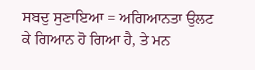ਸਬਦੁ ਸੁਣਾਇਆ = ਅਗਿਆਨਤਾ ਉਲਟ ਕੇ ਗਿਆਨ ਹੋ ਗਿਆ ਹੈ, ਤੇ ਮਨ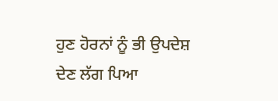ਹੁਣ ਹੋਰਨਾਂ ਨੂੰ ਭੀ ਉਪਦੇਸ਼ ਦੇਣ ਲੱਗ ਪਿਆ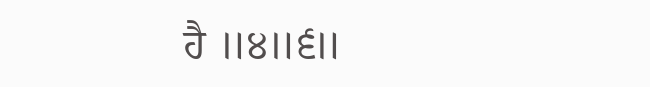ਹੈ ॥੪॥੬॥